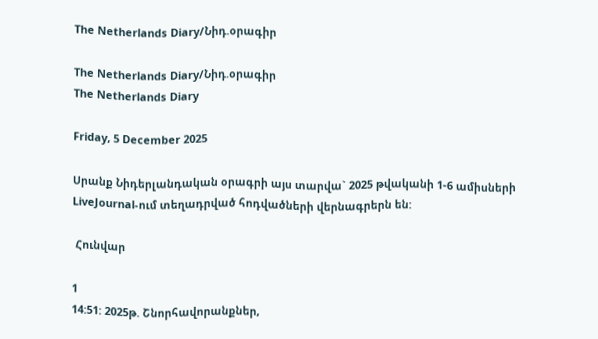The Netherlands Diary/Նիդ.օրագիր

The Netherlands Diary/Նիդ.օրագիր
The Netherlands Diary

Friday, 5 December 2025

Սրանք Նիդերլանդական օրագրի այս տարվա` 2025 թվականի 1-6 ամիսների LiveJournal-ում տեղադրված հոդվածների վերնագրերն են:

 Հունվար

1
14:51: 2025թ. Շնորհավորանքներ,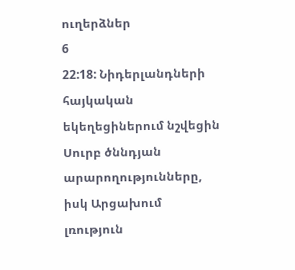ուղերձներ
6
22:18: Նիդերլանդների հայկական եկեղեցիներում նշվեցին Սուրբ ծննդյան արարողությունները, իսկ Արցախում լռություն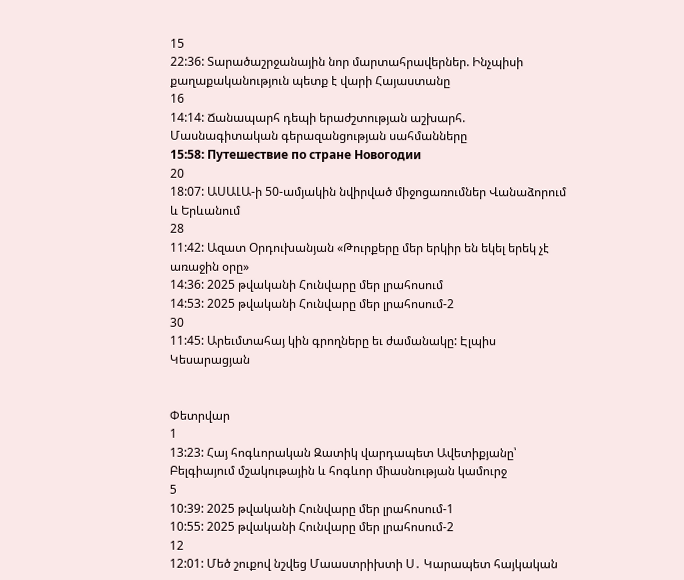15
22:36: Տարածաշրջանային նոր մարտահրավերներ. Ինչպիսի քաղաքականություն պետք է վարի Հայաստանը
16
14:14: Ճանապարհ դեպի երաժշտության աշխարհ. Մասնագիտական գերազանցության սահմանները
15:58: Путешествие по стране Новогодии
20
18:07: ԱՍԱԼԱ-ի 50-ամյակին նվիրված միջոցառումներ Վանաձորում և Երևանում
28
11:42: Ազատ Օրդուխանյան «Թուրքերը մեր երկիր են եկել երեկ չէ առաջին օրը»
14:36: 2025 թվականի Հունվարը մեր լրահոսում
14:53: 2025 թվականի Հունվարը մեր լրահոսում-2
30
11:45: Արեւմտահայ կին գրողները եւ ժամանակը: Էլպիս Կեսարացյան


Փետրվար
1
13:23: Հայ հոգևորական Զատիկ վարդապետ Ավետիքյանը՝ Բելգիայում մշակութային և հոգևոր միասնության կամուրջ
5
10:39: 2025 թվականի Հունվարը մեր լրահոսում-1
10:55: 2025 թվականի Հունվարը մեր լրահոսում-2
12
12:01: Մեծ շուքով նշվեց Մաաստրիխտի Ս․ Կարապետ հայկական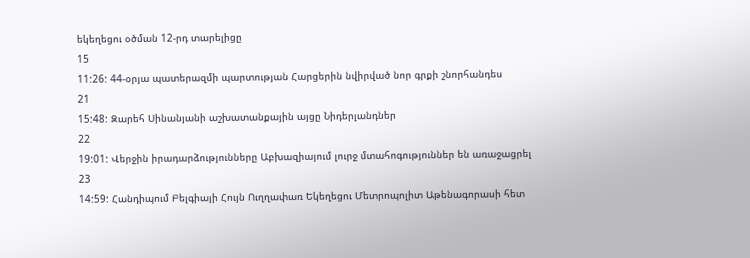եկեղեցու օծման 12-րդ տարելիցը
15
11:26: 44-օրյա պատերազմի պարտության Հարցերին նվիրված նոր գրքի շնորհանդես
21
15:48: Զարեհ Սինանյանի աշխատանքային այցը Նիդերլանդներ
22
19:01: Վերջին իրադարձությունները Աբխազիայում լուրջ մտահոգություններ են առաջացրել
23
14:59: Հանդիպում Բելգիայի Հույն Ուղղափառ Եկեղեցու Մետրոպոլիտ Աթենագորասի հետ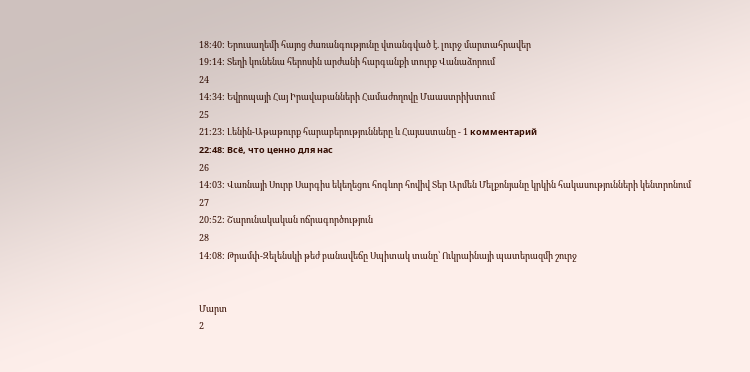18:40: Երուսաղեմի հայոց ժառանգությունը վտանգված է. լուրջ մարտահրավեր
19:14: Տեղի կունենա հերոսին արժանի հարգանքի տուրք Վանաձորում
24
14:34: Եվրոպայի Հայ Իրավաբանների Համաժողովը Մաաստրիխտում
25
21:23: Լենին-Աթաթուրք հարաբերությունները և Հայաստանը - 1 комментарий
22:48: Всё, что ценно для нас
26
14:03: Վառնայի Սուրբ Սարգիս եկեղեցու հոգևոր հովիվ Տեր Արմեն Մելքոնյանը կրկին հակասությունների կենտրոնում
27
20:52: Շարունակական ոճրագործություն
28
14:08: Թրամփ-Զելենսկի թեժ բանավեճը Սպիտակ տանը՝ Ուկրաինայի պատերազմի շուրջ


Մարտ
2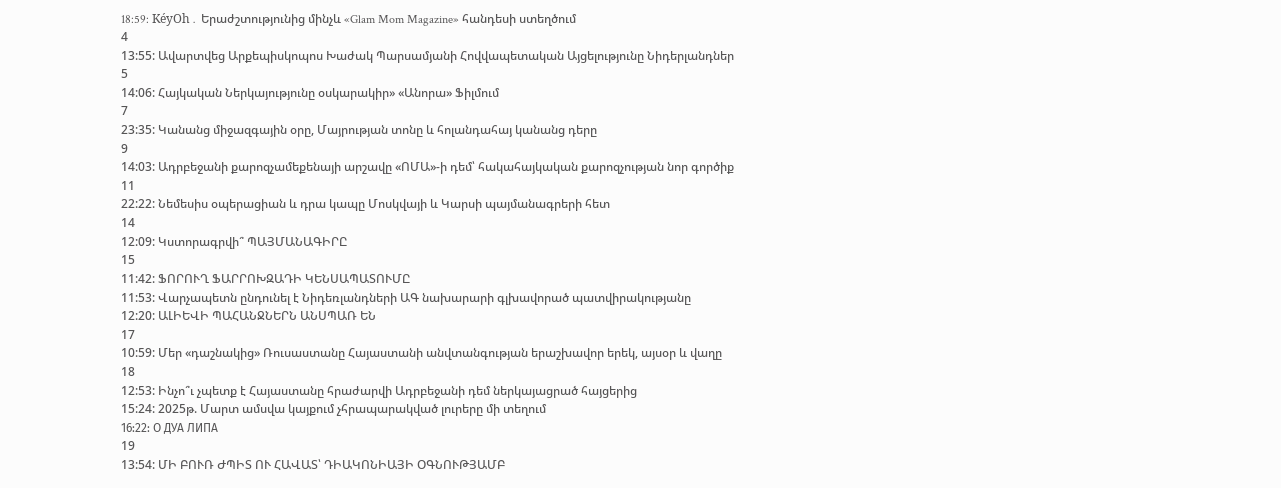18:59: KéyOh․ Երաժշտությունից մինչև «Glam Mom Magazine» հանդեսի ստեղծում
4
13:55: Ավարտվեց Արքեպիսկոպոս Խաժակ Պարսամյանի Հովվապետական Այցելությունը Նիդերլանդներ
5
14:06: Հայկական Ներկայությունը օսկարակիր» «Անորա» Ֆիլմում
7
23:35: Կանանց միջազգային օրը, Մայրության տոնը և հոլանդահայ կանանց դերը
9
14:03: Ադրբեջանի քարոզչամեքենայի արշավը «ՈՄԱ»-ի դեմ՝ հակահայկական քարոզչության նոր գործիք
11
22:22: Նեմեսիս օպերացիան և դրա կապը Մոսկվայի և Կարսի պայմանագրերի հետ
14
12:09: Կստորագրվի՞ ՊԱՅՄԱՆԱԳԻՐԸ
15
11:42: ՖՈՐՈՒՂ ՖԱՐՐՈԽԶԱԴԻ ԿԵՆՍԱՊԱՏՈՒՄԸ
11:53: Վարչապետն ընդունել է Նիդեռլանդների ԱԳ նախարարի գլխավորած պատվիրակությանը
12:20: ԱԼԻԵՎԻ ՊԱՀԱՆՋՆԵՐՆ ԱՆՍՊԱՌ ԵՆ
17
10:59: Մեր «դաշնակից» Ռուսաստանը Հայաստանի անվտանգության երաշխավոր երեկ, այսօր և վաղը
18
12:53: Ինչո՞ւ չպետք է Հայաստանը հրաժարվի Ադրբեջանի դեմ ներկայացրած հայցերից
15:24: 2025թ. Մարտ ամսվա կայքում չհրապարակված լուրերը մի տեղում
16:22: О ДУА ЛИПА
19
13:54: ՄԻ ԲՈՒՌ ԺՊԻՏ ՈՒ ՀԱՎԱՏ՝ ԴԻԱԿՈՆԻԱՅԻ ՕԳՆՈՒԹՅԱՄԲ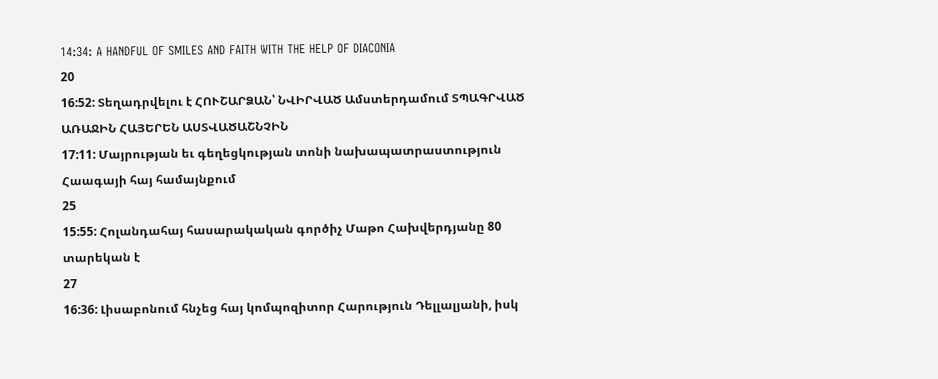14:34: A HANDFUL OF SMILES AND FAITH WITH THE HELP OF DIACONIA
20
16:52: Տեղադրվելու է ՀՈՒՇԱՐՁԱՆ՝ ՆՎԻՐՎԱԾ Ամստերդամում ՏՊԱԳՐՎԱԾ ԱՌԱՋԻՆ ՀԱՅԵՐԵՆ ԱՍՏՎԱԾԱՇՆՉԻՆ
17:11: Մայրության եւ գեղեցկության տոնի նախապատրաստություն Հաագայի հայ համայնքում
25
15:55: Հոլանդահայ հասարակական գործիչ Մաթո Հախվերդյանը 80 տարեկան է
27
16:36: Լիսաբոնում հնչեց հայ կոմպոզիտոր Հարություն Դելլալյանի, իսկ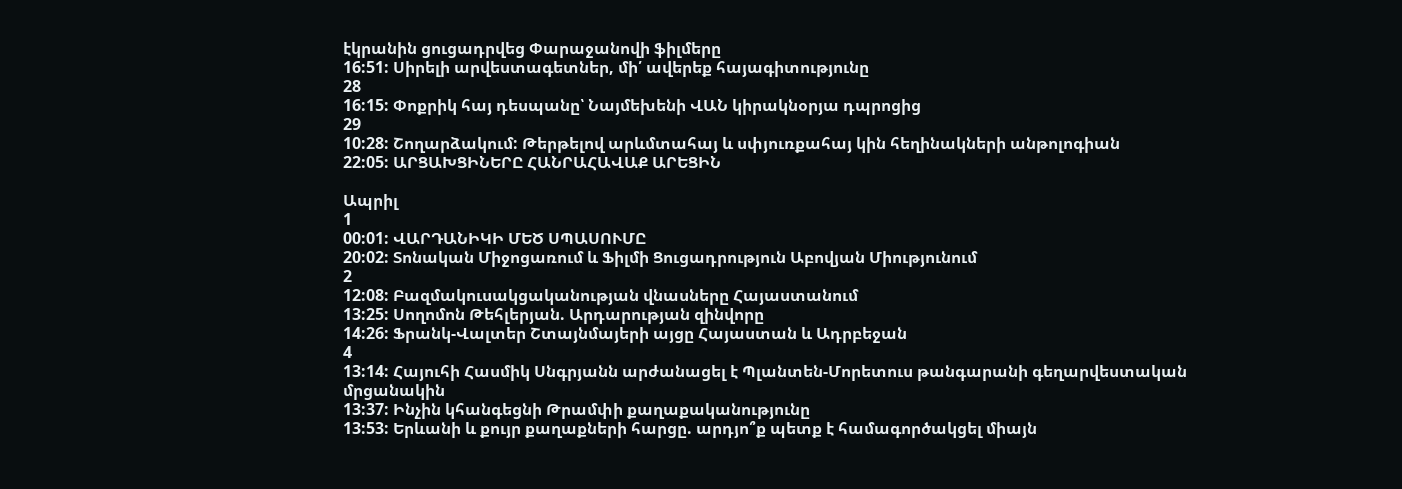էկրանին ցուցադրվեց Փարաջանովի ֆիլմերը
16:51: Սիրելի արվեստագետներ, մի՛ ավերեք հայագիտությունը
28
16:15: Փոքրիկ հայ դեսպանը՝ Նայմեխենի ՎԱՆ կիրակնօրյա դպրոցից
29
10:28: Շողարձակում: Թերթելով արևմտահայ և սփյուռքահայ կին հեղինակների անթոլոգիան
22:05: ԱՐՑԱԽՑԻՆԵՐԸ ՀԱՆՐԱՀԱՎԱՔ ԱՐԵՑԻՆ

Ապրիլ
1
00:01: ՎԱՐԴԱՆԻԿԻ ՄԵԾ ՍՊԱՍՈՒՄԸ
20:02: Տոնական Միջոցառում և Ֆիլմի Ցուցադրություն Աբովյան Միությունում
2
12:08: Բազմակուսակցականության վնասները Հայաստանում
13:25: Սողոմոն Թեհլերյան. Արդարության զինվորը
14:26: Ֆրանկ-Վալտեր Շտայնմայերի այցը Հայաստան և Ադրբեջան
4
13:14: Հայուհի Հասմիկ Սնգրյանն արժանացել է Պլանտեն-Մորետուս թանգարանի գեղարվեստական մրցանակին
13:37: Ինչին կհանգեցնի Թրամփի քաղաքականությունը
13:53: Երևանի և քույր քաղաքների հարցը. արդյո՞ք պետք է համագործակցել միայն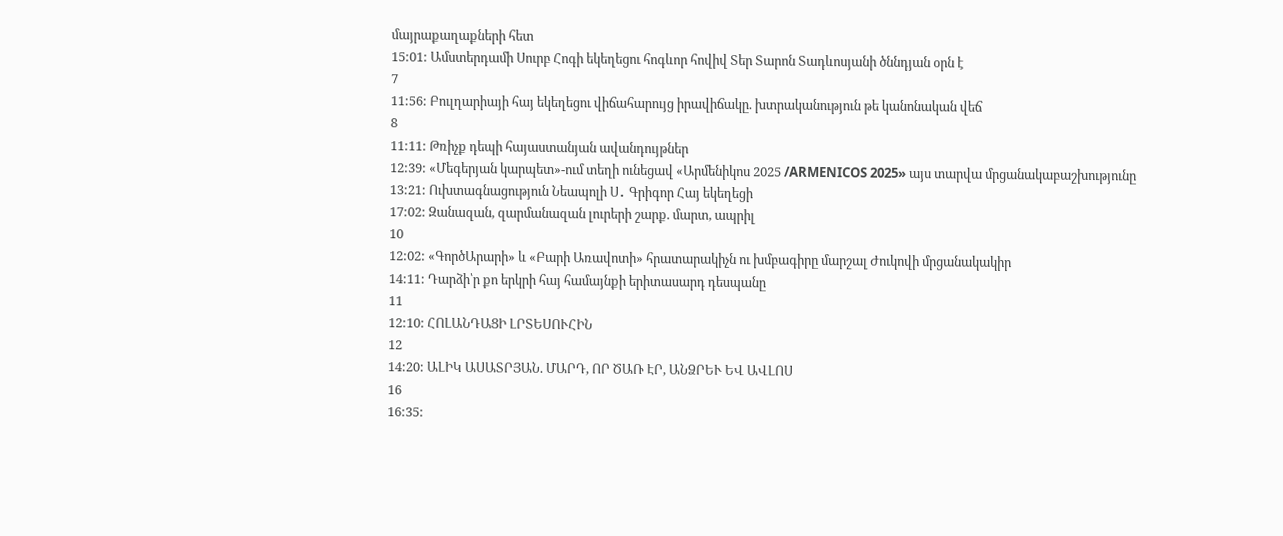մայրաքաղաքների հետ
15:01: Ամստերդամի Սուրբ Հոգի եկեղեցու հոգևոր հովիվ Տեր Տարոն Տադևոսյանի ծննդյան օրն է
7
11:56: Բուլղարիայի հայ եկեղեցու վիճահարույց իրավիճակը. խտրականություն թե կանոնական վեճ
8
11:11: Թռիչք դեպի հայաստանյան ավանդույթներ
12:39: «Մեգերյան կարպետ»-ում տեղի ունեցավ «Արմենիկոս 2025 /ARMENICOS 2025» այս տարվա մրցանակաբաշխությունը
13:21: Ուխտագնացություն Նեապոլի Ս․ Գրիգոր Հայ եկեղեցի
17:02: Զանազան, զարմանազան լուրերի շարք. մարտ, ապրիլ
10
12:02: «ԳործԱրարի» և «Բարի Առավոտի» հրատարակիչն ու խմբագիրը մարշալ Ժուկովի մրցանակակիր
14:11: Դարձի՝ր քո երկրի հայ համայնքի երիտասարդ դեսպանը
11
12:10: ՀՈԼԱՆԴԱՑԻ ԼՐՏԵՍՈՒՀԻՆ
12
14:20: ԱԼԻԿ ԱՍԱՏՐՅԱՆ. ՄԱՐԴ, ՈՐ ԾԱՌ ԷՐ, ԱՆՁՐԵՒ ԵՎ ԱՎԼՈՍ
16
16:35: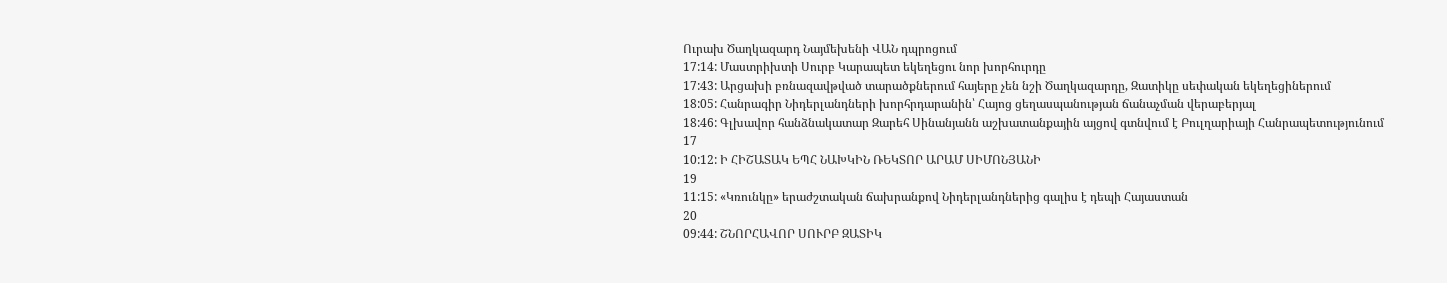Ուրախ Ծաղկազարդ Նայմեխենի ՎԱՆ դպրոցում
17:14: Մաստրիխտի Սուրբ Կարապետ եկեղեցու նոր խորհուրդը
17:43: Արցախի բռնազավթված տարածքներում հայերը չեն նշի Ծաղկազարդը, Զատիկը սեփական եկեղեցիներում
18:05: Հանրագիր Նիդերլանդների խորհրդարանին՝ Հայոց ցեղասպանության ճանաչման վերաբերյալ
18:46: Գլխավոր հանձնակատար Զարեհ Սինանյանն աշխատանքային այցով գտնվում է Բուլղարիայի Հանրապետությունում
17
10:12: Ի ՀԻՇԱՏԱԿ ԵՊՀ ՆԱԽԿԻՆ ՌԵԿՏՈՐ ԱՐԱՄ ՍԻՄՈՆՅԱՆԻ
19
11:15: «Կռունկը» երաժշտական ճախրանքով Նիդերլանդներից գալիս է դեպի Հայաստան
20
09:44: ՇՆՈՐՀԱՎՈՐ ՍՈՒՐԲ ԶԱՏԻԿ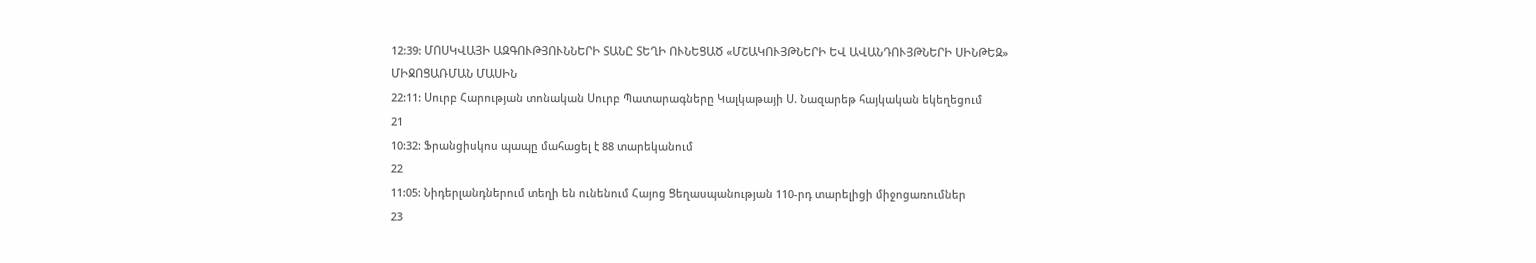12:39: ՄՈՍԿՎԱՅԻ ԱԶԳՈՒԹՅՈՒՆՆԵՐԻ ՏԱՆԸ ՏԵՂԻ ՈՒՆԵՑԱԾ «ՄՇԱԿՈՒՅԹՆԵՐԻ ԵՎ ԱՎԱՆԴՈՒՅԹՆԵՐԻ ՍԻՆԹԵԶ» ՄԻՋՈՑԱՌՄԱՆ ՄԱՍԻՆ
22:11: Սուրբ Հարության տոնական Սուրբ Պատարագները Կալկաթայի Ս. Նազարեթ հայկական եկեղեցում
21
10:32: Ֆրանցիսկոս պապը մահացել է 88 տարեկանում
22
11:05: Նիդերլանդներում տեղի են ունենում Հայոց Ցեղասպանության 110-րդ տարելիցի միջոցառումներ
23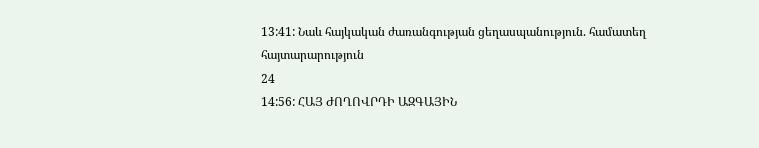13:41: Նաև հայկական ժառանգության ցեղասպանություն. համատեղ հայտարարություն
24
14:56: ՀԱՅ ԺՈՂՈՎՐԴԻ ԱԶԳԱՅԻՆ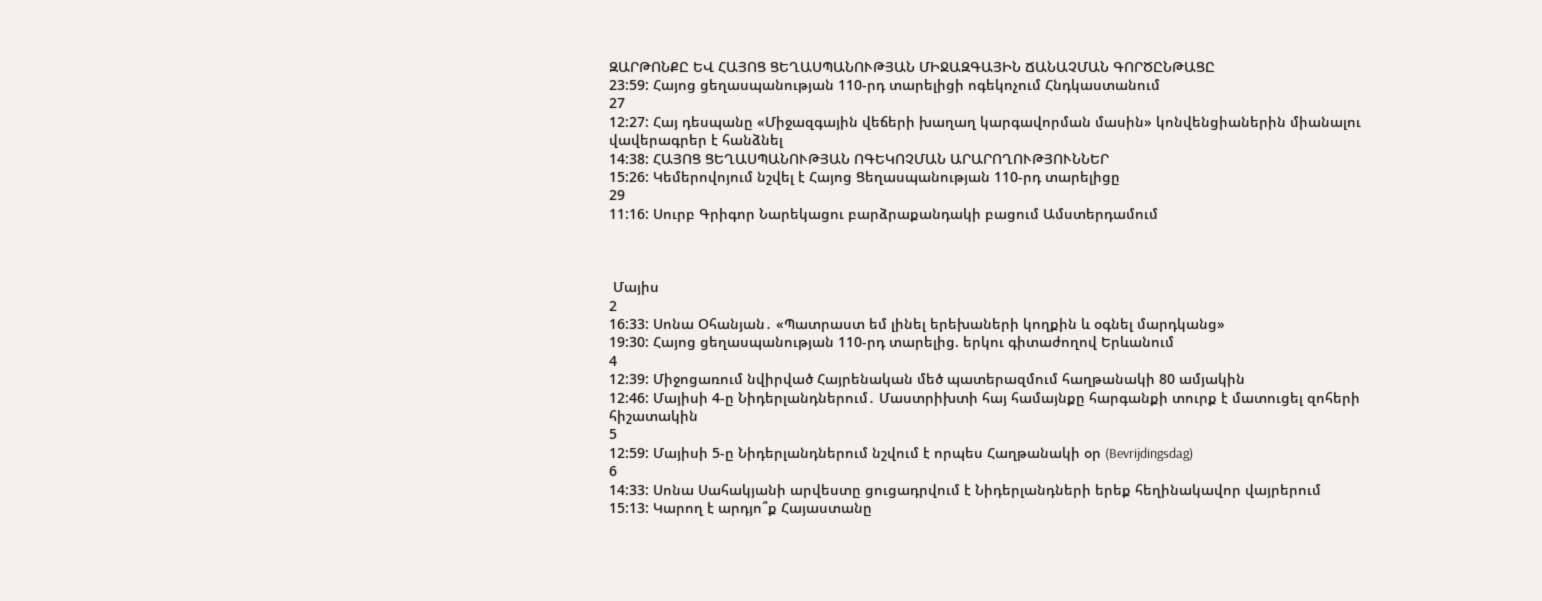ԶԱՐԹՈՆՔԸ ԵՎ ՀԱՅՈՑ ՑԵՂԱՍՊԱՆՈՒԹՅԱՆ ՄԻՋԱԶԳԱՅԻՆ ՃԱՆԱՉՄԱՆ ԳՈՐԾԸՆԹԱՑԸ
23:59: Հայոց ցեղասպանության 110-րդ տարելիցի ոգեկոչում Հնդկաստանում
27
12:27: Հայ դեսպանը «Միջազգային վեճերի խաղաղ կարգավորման մասին» կոնվենցիաներին միանալու վավերագրեր է հանձնել
14:38: ՀԱՅՈՑ ՑԵՂԱՍՊԱՆՈՒԹՅԱՆ ՈԳԵԿՈՉՄԱՆ ԱՐԱՐՈՂՈՒԹՅՈՒՆՆԵՐ
15:26: Կեմերովոյում նշվել է Հայոց Ցեղասպանության 110-րդ տարելիցը
29
11:16: Սուրբ Գրիգոր Նարեկացու բարձրաքանդակի բացում Ամստերդամում



 Մայիս
2
16:33: Սոնա Օհանյան․ «Պատրաստ եմ լինել երեխաների կողքին և օգնել մարդկանց»
19:30: Հայոց ցեղասպանության 110-րդ տարելից. երկու գիտաժողով Երևանում
4
12:39: Միջոցառում նվիրված Հայրենական մեծ պատերազմում հաղթանակի 80 ամյակին
12:46: Մայիսի 4-ը Նիդերլանդներում․ Մաստրիխտի հայ համայնքը հարգանքի տուրք է մատուցել զոհերի հիշատակին
5
12:59: Մայիսի 5-ը Նիդերլանդներում նշվում է որպես Հաղթանակի օր (Bevrijdingsdag)
6
14:33: Սոնա Սահակյանի արվեստը ցուցադրվում է Նիդերլանդների երեք հեղինակավոր վայրերում
15:13: Կարող է արդյո՞ք Հայաստանը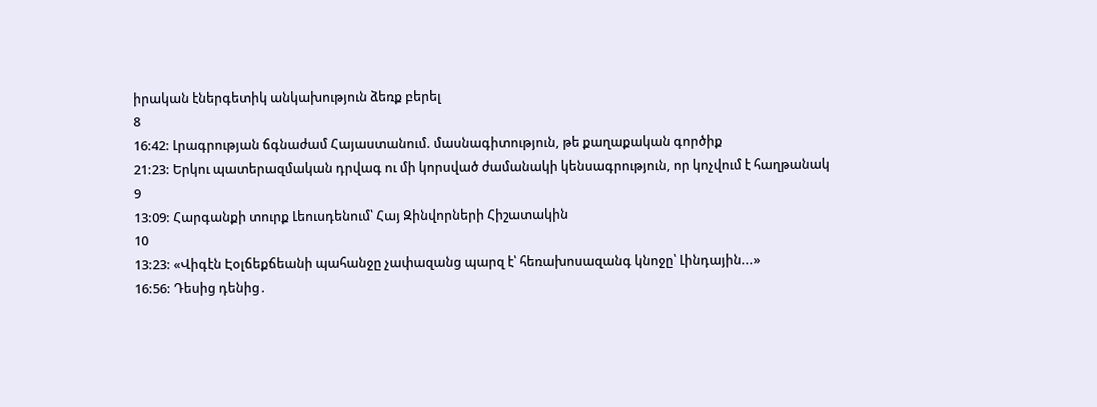իրական էներգետիկ անկախություն ձեռք բերել
8
16:42: Լրագրության ճգնաժամ Հայաստանում. մասնագիտություն, թե քաղաքական գործիք
21:23: Երկու պատերազմական դրվագ ու մի կորսված ժամանակի կենսագրություն, որ կոչվում է հաղթանակ
9
13:09: Հարգանքի տուրք Լեուսդենում՝ Հայ Զինվորների Հիշատակին
10
13:23: «Վիգէն Էօլճեքճեանի պահանջը չափազանց պարզ է՝ հեռախոսազանգ կնոջը՝ Լինդային...»
16:56: Դեսից դենից․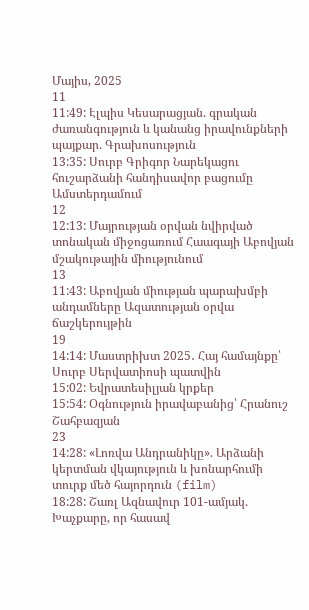Մայիս, 2025
11
11:49: Էլպիս Կեսարացյան. գրական ժառանգություն և կանանց իրավունքների պայքար. Գրախոսություն
13:35: Սուրբ Գրիգոր Նարեկացու հուշարձանի հանդիսավոր բացումը Ամստերդամում
12
12:13: Մայրության օրվան նվիրված տոնական միջոցառում Հաագայի Աբովյան մշակութային միությունում
13
11:43: Աբովյան միության պարախմբի անդամները Ազատության օրվա ճաշկերույթին
19
14:14: Մաստրիխտ 2025․ Հայ համայնքը՝ Սուրբ Սերվատիոսի պատվին
15:02: Եվրատեսիլյան կրքեր
15:54: Օգնություն իրավաբանից՝ Հրանուշ Շահբազյան
23
14:28: «Լոռվա Անդրանիկը». Արձանի կերտման վկայություն և խոնարհումի տուրք մեծ հայորդուն (film)
18:28: Շառլ Ազնավուր 101-ամյակ. Խաչքարը, որ հասավ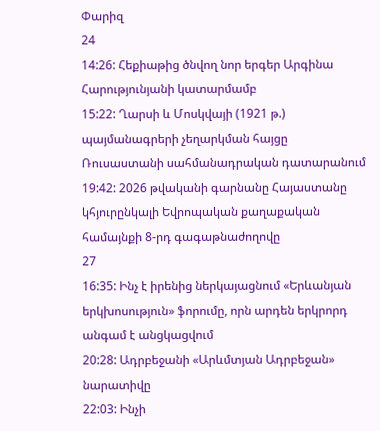Փարիզ
24
14:26: Հեքիաթից ծնվող նոր երգեր Արգինա Հարությունյանի կատարմամբ
15:22: Ղարսի և Մոսկվայի (1921 թ.) պայմանագրերի չեղարկման հայցը Ռուսաստանի սահմանադրական դատարանում
19:42: 2026 թվականի գարնանը Հայաստանը կհյուրընկալի Եվրոպական քաղաքական համայնքի 8-րդ գագաթնաժողովը
27
16:35: Ինչ է իրենից ներկայացնում «Երևանյան երկխոսություն» ֆորումը, որն արդեն երկրորդ անգամ է անցկացվում
20:28: Ադրբեջանի «Արևմտյան Ադրբեջան» նարատիվը
22:03: Ինչի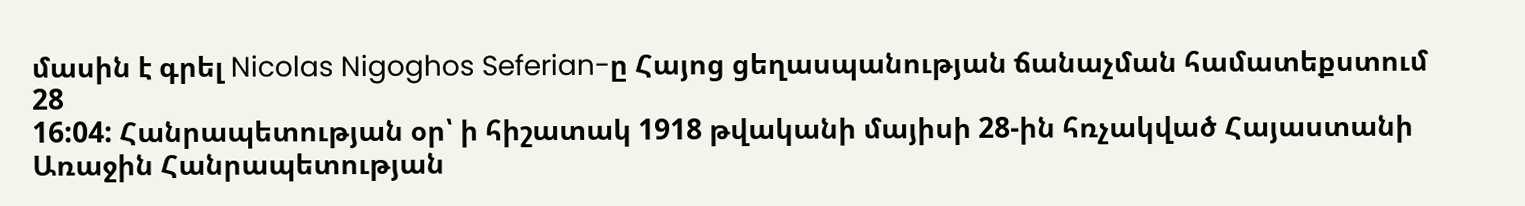մասին է գրել Nicolas Nigoghos Seferian-ը Հայոց ցեղասպանության ճանաչման համատեքստում
28
16:04: Հանրապետության օր՝ ի հիշատակ 1918 թվականի մայիսի 28-ին հռչակված Հայաստանի Առաջին Հանրապետության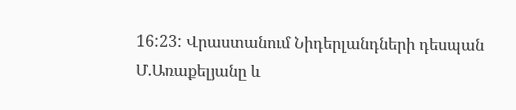16:23: Վրաստանում Նիդերլանդների դեսպան Մ.Առաքելյանը և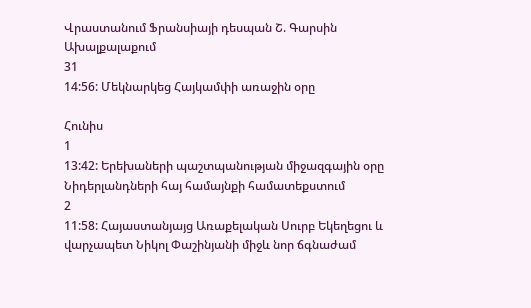Վրաստանում Ֆրանսիայի դեսպան Շ. Գարսին Ախալքալաքում
31
14:56: Մեկնարկեց Հայկամփի առաջին օրը

Հունիս
1
13:42: Երեխաների պաշտպանության միջազգային օրը Նիդերլանդների հայ համայնքի համատեքստում
2
11:58: Հայաստանյայց Առաքելական Սուրբ Եկեղեցու և վարչապետ Նիկոլ Փաշինյանի միջև նոր ճգնաժամ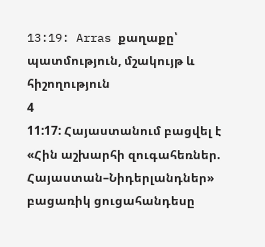13:19: Arras քաղաքը՝ պատմություն, մշակույթ և հիշողություն
4
11:17: Հայաստանում բացվել է «Հին աշխարհի զուգահեռներ. Հայաստան–Նիդերլանդներ» բացառիկ ցուցահանդեսը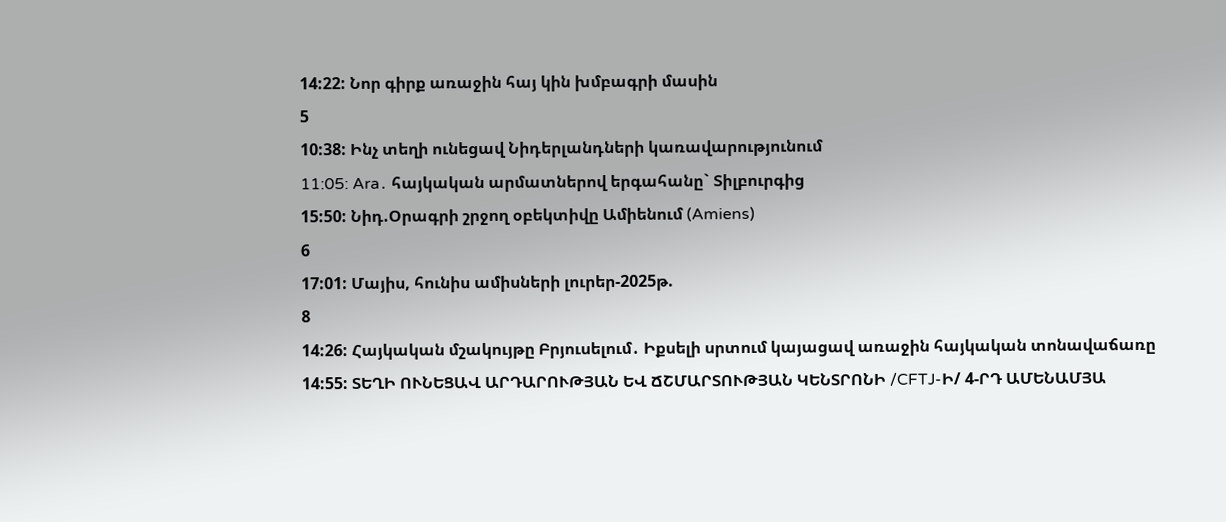14:22: Նոր գիրք առաջին հայ կին խմբագրի մասին
5
10:38: Ինչ տեղի ունեցավ Նիդերլանդների կառավարությունում
11:05: Ara․ հայկական արմատներով երգահանը` Տիլբուրգից
15:50: Նիդ.Օրագրի շրջող օբեկտիվը Ամիենում (Amiens)
6
17:01: Մայիս, հունիս ամիսների լուրեր-2025թ.
8
14:26: Հայկական մշակույթը Բրյուսելում․ Իքսելի սրտում կայացավ առաջին հայկական տոնավաճառը
14:55: ՏԵՂԻ ՈՒՆԵՑԱՎ ԱՐԴԱՐՈՒԹՅԱՆ ԵՎ ՃՇՄԱՐՏՈՒԹՅԱՆ ԿԵՆՏՐՈՆԻ /CFTJ-Ի/ 4-ՐԴ ԱՄԵՆԱՄՅԱ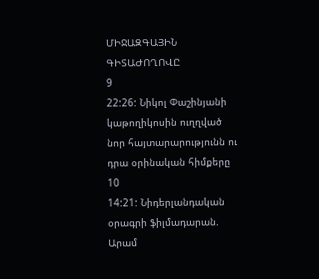ՄԻՋԱԶԳԱՅԻՆ ԳԻՏԱԺՈՂՈՎԸ
9
22:26: Նիկոլ Փաշինյանի կաթողիկոսին ուղղված նոր հայտարարությունն ու դրա օրինական հիմքերը
10
14:21: Նիդերլանդական օրագրի ֆիլմադարան. Արամ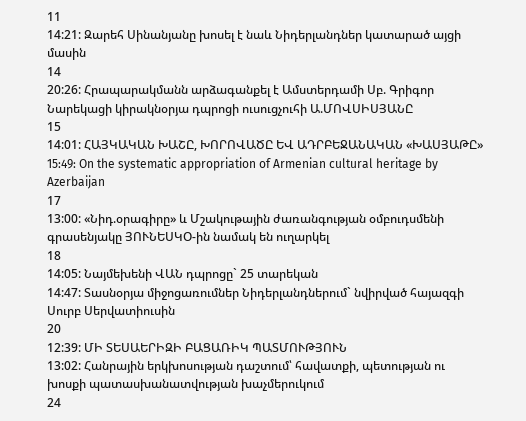11
14:21: Զարեհ Սինանյանը խոսել է նաև Նիդերլանդներ կատարած այցի մասին
14
20:26: Հրապարակմանն արձագանքել է Ամստերդամի Սբ. Գրիգոր Նարեկացի կիրակնօրյա դպրոցի ուսուցչուհի Ա.ՄՈՎՍԻՍՅԱՆԸ
15
14:01: ՀԱՅԿԱԿԱՆ ԽԱՇԸ, ԽՈՐՈՎԱԾԸ ԵՎ ԱԴՐԲԵՋԱՆԱԿԱՆ «ԽԱՍՅԱԹԸ»
15:49: On the systematic appropriation of Armenian cultural heritage by Azerbaijan
17
13:00: «Նիդ.օրագիրը» և Մշակութային ժառանգության օմբուդսմենի գրասենյակը ՅՈՒՆԵՍԿՕ-ին նամակ են ուղարկել
18
14:05: Նայմեխենի ՎԱՆ դպրոցը` 25 տարեկան
14:47: Տասնօրյա միջոցառումներ Նիդերլանդներում` նվիրված հայազգի Սուրբ Սերվատիուսին
20
12:39: ՄԻ ՏԵՍԱԵՐԻԶԻ ԲԱՑԱՌԻԿ ՊԱՏՄՈՒԹՅՈՒՆ
13:02: Հանրային երկխոսության դաշտում՝ հավատքի, պետության ու խոսքի պատասխանատվության խաչմերուկում
24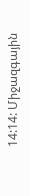14:14: Միջազգային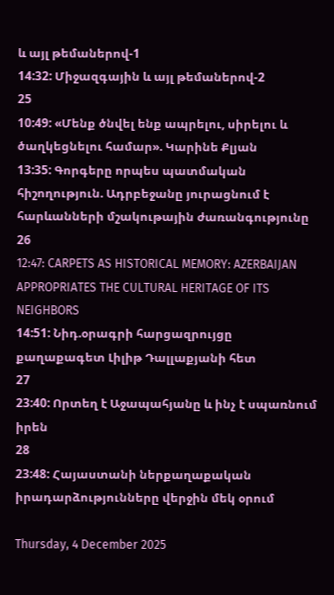և այլ թեմաներով-1
14:32: Միջազգային և այլ թեմաներով-2
25
10:49: «Մենք ծնվել ենք ապրելու, սիրելու և ծաղկեցնելու համար». Կարինե Քլյան
13:35: Գորգերը որպես պատմական հիշողություն. Ադրբեջանը յուրացնում է հարևանների մշակութային ժառանգությունը
26
12:47: CARPETS AS HISTORICAL MEMORY: AZERBAIJAN APPROPRIATES THE CULTURAL HERITAGE OF ITS NEIGHBORS
14:51: Նիդ.օրագրի հարցազրույցը քաղաքագետ Լիլիթ Դալլաքյանի հետ
27
23:40: Որտեղ է Աջապահյանը և ինչ է սպառնում իրեն
28
23:48: Հայաստանի ներքաղաքական իրադարձությունները վերջին մեկ օրում

Thursday, 4 December 2025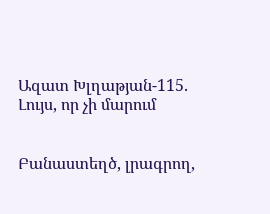Ազատ Խլղաթյան-115․ Լույս, որ չի մարում


Բանաստեղծ, լրագրող,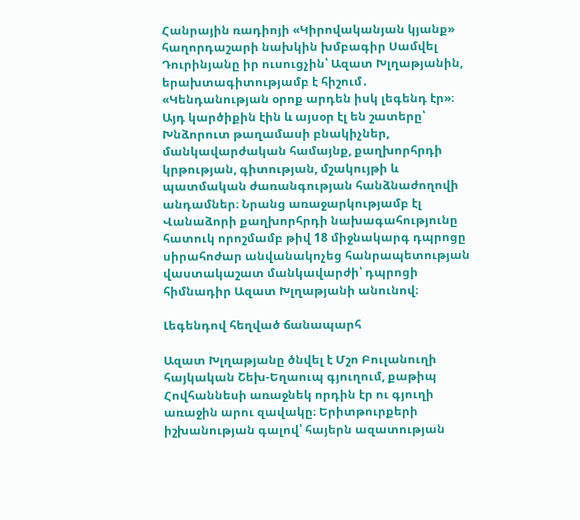Հանրային ռադիոյի «Կիրովականյան կյանք» հաղորդաշարի նախկին խմբագիր Սամվել Դուրինյանը իր ուսուցչին՝ Ազատ Խլղաթյանին, երախտագիտությամբ է հիշում․ «Կենդանության օրոք արդեն իսկ լեգենդ էր»։ Այդ կարծիքին էին և այսօր էլ են շատերը՝ Խնձորուտ թաղամասի բնակիչներ, մանկավարժական համայնք, քաղխորհրդի կրթության, գիտության, մշակույթի և պատմական ժառանգության հանձնաժողովի անդամներ։ Նրանց առաջարկությամբ էլ Վանաձորի քաղխորհրդի նախագահությունը հատուկ որոշմամբ թիվ 18 միջնակարգ դպրոցը սիրահոժար անվանակոչեց հանրապետության վաստակաշատ մանկավարժի՝ դպրոցի հիմնադիր Ազատ Խլղաթյանի անունով։

Լեգենդով հեղված ճանապարհ

Ազատ Խլղաթյանը ծնվել է Մշո Բուլանուղի հայկական Շեխ-Եղաուպ գյուղում, քաթիպ Հովհաննեսի առաջնեկ որդին էր ու գյուղի առաջին արու զավակը։ Երիտթուրքերի իշխանության գալով՝ հայերն ազատության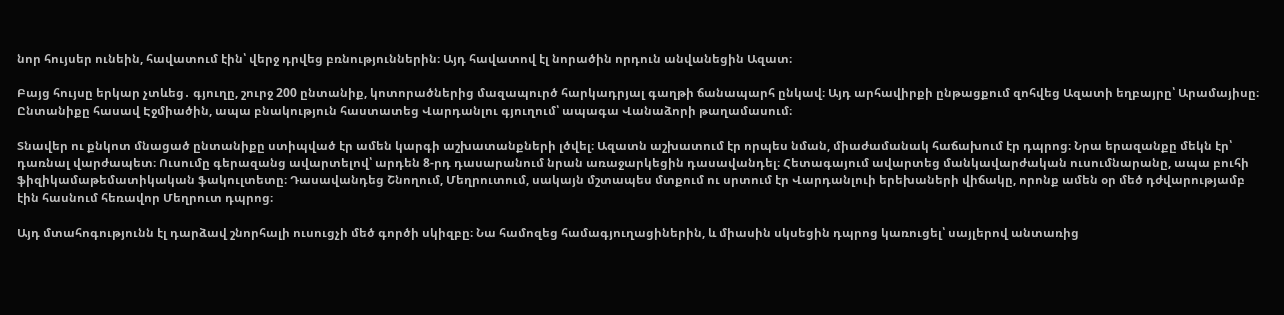նոր հույսեր ունեին, հավատում էին՝ վերջ դրվեց բռնություններին։ Այդ հավատով էլ նորածին որդուն անվանեցին Ազատ։

Բայց հույսը երկար չտևեց․ գյուղը, շուրջ 200 ընտանիք, կոտորածներից մազապուրծ հարկադրյալ գաղթի ճանապարհ ընկավ։ Այդ արհավիրքի ընթացքում զոհվեց Ազատի եղբայրը՝ Արամայիսը։ Ընտանիքը հասավ Էջմիածին, ապա բնակություն հաստատեց Վարդանլու գյուղում՝ ապագա Վանաձորի թաղամասում։

Տնավեր ու քնկոտ մնացած ընտանիքը ստիպված էր ամեն կարգի աշխատանքների լծվել։ Ազատն աշխատում էր որպես նման, միաժամանակ հաճախում էր դպրոց։ Նրա երազանքը մեկն էր՝ դառնալ վարժապետ։ Ուսումը գերազանց ավարտելով՝ արդեն 8-րդ դասարանում նրան առաջարկեցին դասավանդել։ Հետագայում ավարտեց մանկավարժական ուսումնարանը, ապա բուհի ֆիզիկամաթեմատիկական ֆակուլտետը։ Դասավանդեց Շնողում, Մեղրուտում, սակայն մշտապես մտքում ու սրտում էր Վարդանլուի երեխաների վիճակը, որոնք ամեն օր մեծ դժվարությամբ էին հասնում հեռավոր Մեղրուտ դպրոց։

Այդ մտահոգությունն էլ դարձավ շնորհալի ուսուցչի մեծ գործի սկիզբը։ Նա համոզեց համագյուղացիներին, և միասին սկսեցին դպրոց կառուցել՝ սայլերով անտառից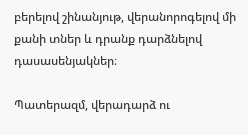բերելով շինանյութ, վերանորոգելով մի քանի տներ և դրանք դարձնելով դասասենյակներ։

Պատերազմ, վերադարձ ու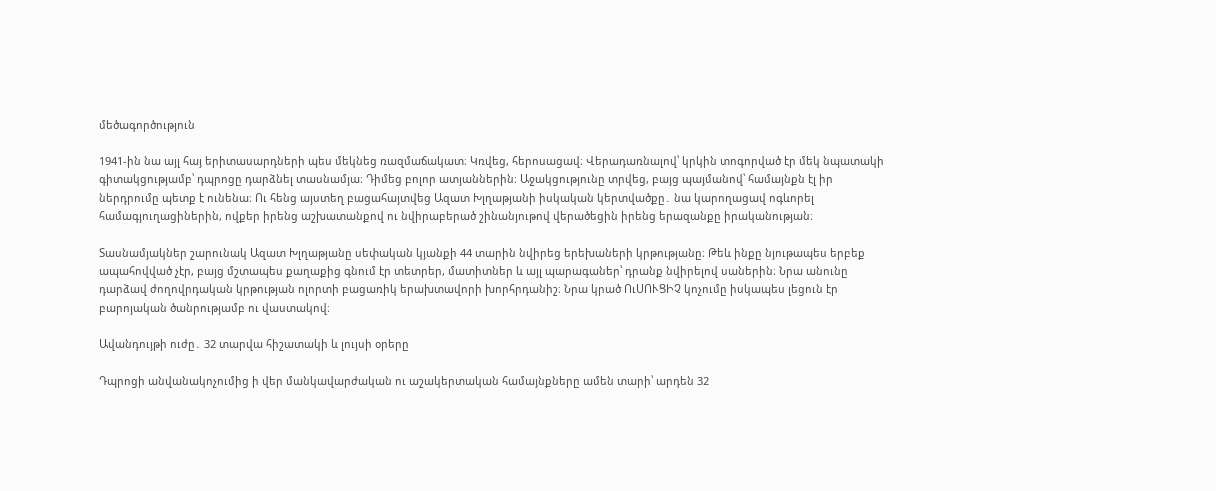մեծագործություն

1941-ին նա այլ հայ երիտասարդների պես մեկնեց ռազմաճակատ։ Կռվեց, հերոսացավ։ Վերադառնալով՝ կրկին տոգորված էր մեկ նպատակի գիտակցությամբ՝ դպրոցը դարձնել տասնամյա։ Դիմեց բոլոր ատյաններին։ Աջակցությունը տրվեց, բայց պայմանով՝ համայնքն էլ իր ներդրումը պետք է ունենա։ Ու հենց այստեղ բացահայտվեց Ազատ Խլղաթյանի իսկական կերտվածքը․ նա կարողացավ ոգևորել համագյուղացիներին, ովքեր իրենց աշխատանքով ու նվիրաբերած շինանյութով վերածեցին իրենց երազանքը իրականության։

Տասնամյակներ շարունակ Ազատ Խլղաթյանը սեփական կյանքի 44 տարին նվիրեց երեխաների կրթությանը։ Թեև ինքը նյութապես երբեք ապահովված չէր, բայց մշտապես քաղաքից գնում էր տետրեր, մատիտներ և այլ պարագաներ՝ դրանք նվիրելով սաներին։ Նրա անունը դարձավ ժողովրդական կրթության ոլորտի բացառիկ երախտավորի խորհրդանիշ։ Նրա կրած ՈւՍՈՒՑԻՉ կոչումը իսկապես լեցուն էր բարոյական ծանրությամբ ու վաստակով։

Ավանդույթի ուժը․ 32 տարվա հիշատակի և լույսի օրերը

Դպրոցի անվանակոչումից ի վեր մանկավարժական ու աշակերտական համայնքները ամեն տարի՝ արդեն 32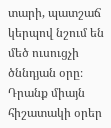տարի, պատշաճ կերպով նշում են մեծ ուսուցչի ծննդյան օրը։ Դրանք միայն հիշատակի օրեր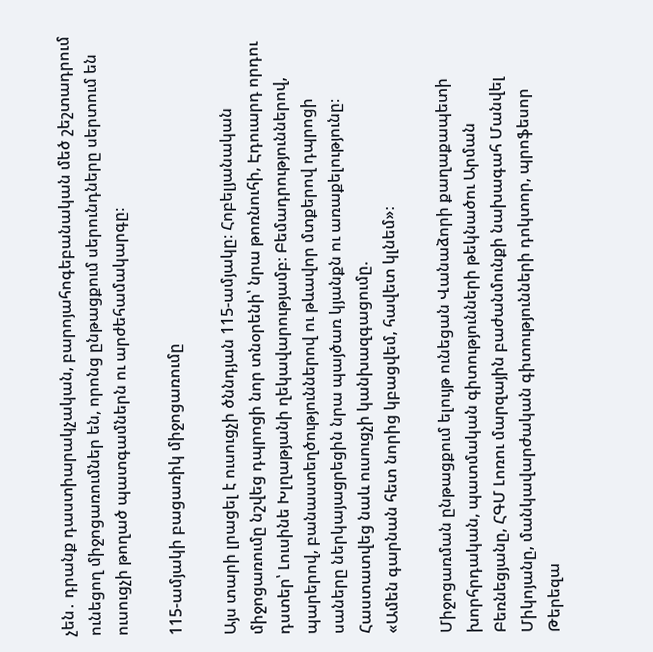չեն․ դրանք դաստիարակչական, բարոյահոգեբանական մեծ շեշտադրում ունեցող միջոցառումներ են, որոնց ընթացքում սերունդները սերտում են ուսուցչի թողած պատգամներն ու արժեհամակարգը։

115-ամյակի բացառիկ միջոցառումը

Այս տարի լրացել է ուսուցչի ծննդյան 115-ամյակը։ Հոբելյանական միջոցառումը նշվեց դպրոցի նոր տնօրենի՝ նրա թոռնուհի, Էդուարդ որդու դստեր՝ Լուսինե Խլղաթյանի ղեկավարությամբ։ Բեմադրություններով, պարերով, բանաստեղծություններով ու թևավոր մտքերով դպրոցի սաները ներկայացրեցին նրա պայծառ կյանքն ու առաքելությունը։ Հաստատվեց նաև ուսուցչի կանխազգացումը.
«Ամեն գարնան հետ նորից կբացվեմ, հավետ կլնեմ»։

Միջոցառման ընթացքում ելույթ ունեցան Վանաձորի քաղաքապետի խորհրդական, պատմական գիտությունների թեկնածու Արման Բեռնեցյանը, ՀԳՄ Լոռու մարզային բաժանմունքի նախագահ Մանվել Միկոյանը, մանկավարժական գիտությունների դոկտոր, պրոֆեսոր Թերեզա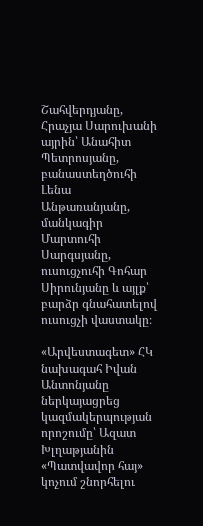Շահվերդյանը, Հրաչյա Սարուխանի այրին՝ Անահիտ Պետրոսյանը, բանաստեղծուհի Լենա Անթառանյանը, մանկագիր Մարտուհի Սարգսյանը, ուսուցչուհի Գոհար Սիրունյանը և այլք՝ բարձր գնահատելով ուսուցչի վաստակը։

«Արվեստագետ» ՀԿ նախագահ Իվան Անտոնյանը ներկայացրեց կազմակերպության որոշումը՝ Ազատ Խլղաթյանին «Պատվավոր հայ» կոչում շնորհելու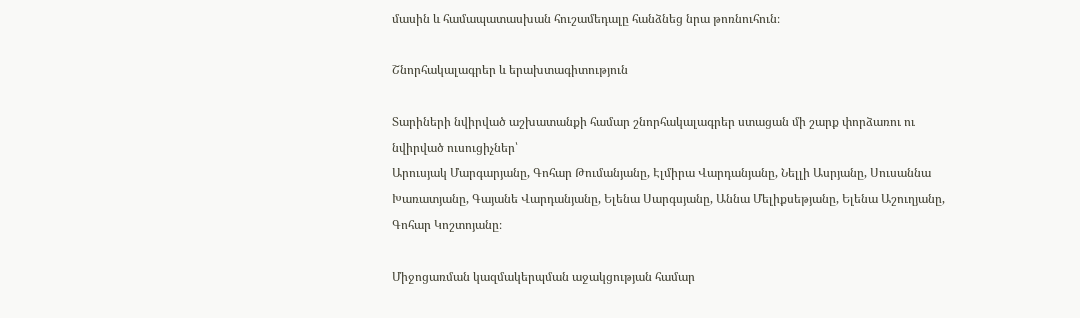մասին և համապատասխան հուշամեդալը հանձնեց նրա թոռնուհուն։

Շնորհակալագրեր և երախտագիտություն

Տարիների նվիրված աշխատանքի համար շնորհակալագրեր ստացան մի շարք փորձառու ու նվիրված ուսուցիչներ՝
Արուսյակ Մարգարյանը, Գոհար Թումանյանը, Էլմիրա Վարդանյանը, Նելլի Ասրյանը, Սուսաննա Խառատյանը, Գայանե Վարդանյանը, Ելենա Սարգսյանը, Աննա Մելիքսեթյանը, Ելենա Աշուղյանը, Գոհար Կոշտոյանը։

Միջոցառման կազմակերպման աջակցության համար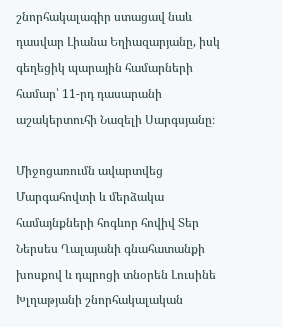շնորհակալագիր ստացավ նաև դասվար Լիանա Եղիազարյանը, իսկ գեղեցիկ պարային համարների համար՝ 11-րդ դասարանի աշակերտուհի Նազելի Սարգսյանը։

Միջոցառումն ավարտվեց Մարգահովտի և մերձակա համայնքների հոգևոր հովիվ Տեր Ներսես Ղալայանի գնահատանքի խոսքով և դպրոցի տնօրեն Լուսինե Խլղաթյանի շնորհակալական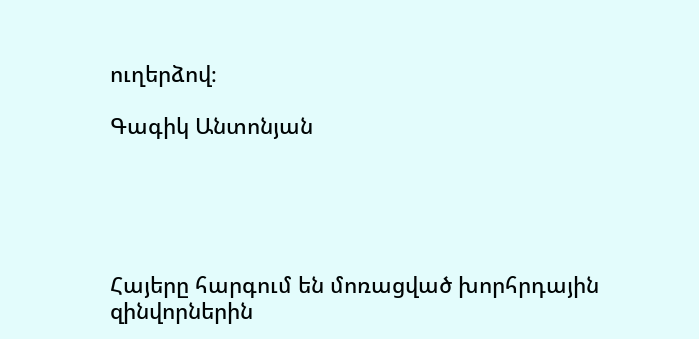ուղերձով։

Գագիկ Անտոնյան





Հայերը հարգում են մոռացված խորհրդային զինվորներին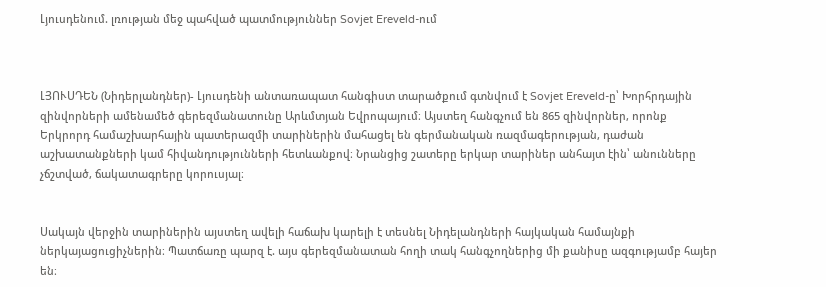Լյուսդենում. լռության մեջ պահված պատմություններ Sovjet Ereveld-ում



ԼՅՈՒՍԴԵՆ (Նիդերլանդներ)- Լյուսդենի անտառապատ հանգիստ տարածքում գտնվում է Sovjet Ereveld-ը՝ Խորհրդային զինվորների ամենամեծ գերեզմանատունը Արևմտյան Եվրոպայում։ Այստեղ հանգչում են 865 զինվորներ, որոնք Երկրորդ համաշխարհային պատերազմի տարիներին մահացել են գերմանական ռազմագերության, դաժան աշխատանքների կամ հիվանդությունների հետևանքով։ Նրանցից շատերը երկար տարիներ անհայտ էին՝ անունները չճշտված, ճակատագրերը կորուսյալ։


Սակայն վերջին տարիներին այստեղ ավելի հաճախ կարելի է տեսնել Նիդելանդների հայկական համայնքի ներկայացուցիչներին։ Պատճառը պարզ է. այս գերեզմանատան հողի տակ հանգչողներից մի քանիսը ազգությամբ հայեր են։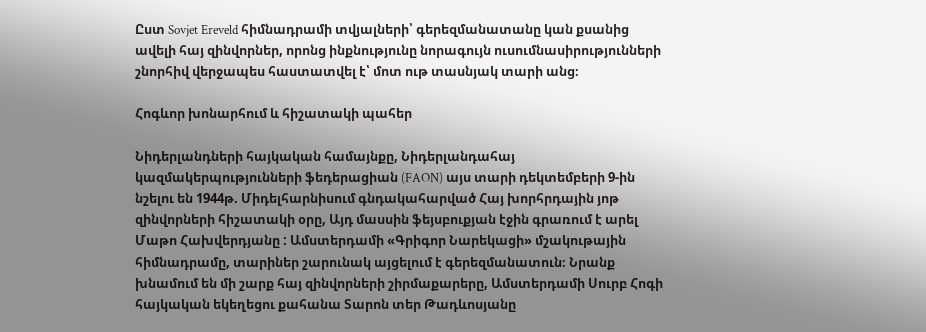Ըստ Sovjet Ereveld հիմնադրամի տվյալների՝ գերեզմանատանը կան քսանից ավելի հայ զինվորներ, որոնց ինքնությունը նորագույն ուսումնասիրությունների շնորհիվ վերջապես հաստատվել է՝ մոտ ութ տասնյակ տարի անց։

Հոգևոր խոնարհում և հիշատակի պահեր

Նիդերլանդների հայկական համայնքը, Նիդերլանդահայ կազմակերպությունների ֆեդերացիան (FAON) այս տարի դեկտեմբերի 9-ին նշելու են 1944թ. Միդելհարնիսում գնդակահարված Հայ խորհրդային յոթ զինվորների հիշատակի օրը, Այդ մասսին ֆեյսբուքյան էջին գրառում է արել Մաթո Հախվերդյանը : Ամստերդամի «Գրիգոր Նարեկացի» մշակութային հիմնադրամը, տարիներ շարունակ այցելում է գերեզմանատուն։ Նրանք խնամում են մի շարք հայ զինվորների շիրմաքարերը, Ամստերդամի Սուրբ Հոգի հայկական եկեղեցու քահանա Տարոն տեր Թադևոսյանը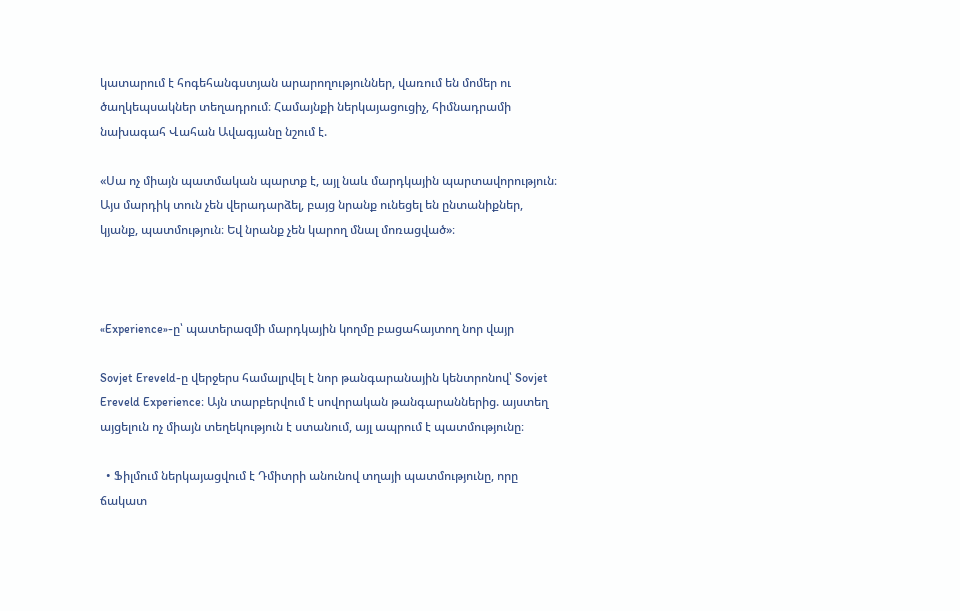կատարում է հոգեհանգստյան արարողություններ, վառում են մոմեր ու ծաղկեպսակներ տեղադրում։ Համայնքի ներկայացուցիչ, հիմնադրամի նախագահ Վահան Ավագյանը նշում է.

«Սա ոչ միայն պատմական պարտք է, այլ նաև մարդկային պարտավորություն։ Այս մարդիկ տուն չեն վերադարձել, բայց նրանք ունեցել են ընտանիքներ, կյանք, պատմություն։ Եվ նրանք չեն կարող մնալ մոռացված»։



«Experience»-ը՝ պատերազմի մարդկային կողմը բացահայտող նոր վայր

Sovjet Ereveld-ը վերջերս համալրվել է նոր թանգարանային կենտրոնով՝ Sovjet Ereveld Experience։ Այն տարբերվում է սովորական թանգարաններից. այստեղ այցելուն ոչ միայն տեղեկություն է ստանում, այլ ապրում է պատմությունը։

  • Ֆիլմում ներկայացվում է Դմիտրի անունով տղայի պատմությունը, որը ճակատ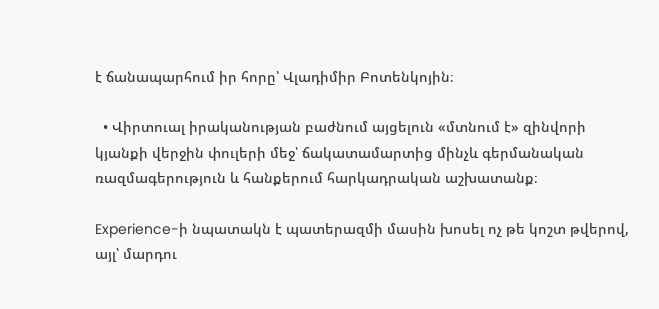է ճանապարհում իր հորը՝ Վլադիմիր Բոտենկոյին։

  • Վիրտուալ իրականության բաժնում այցելուն «մտնում է» զինվորի կյանքի վերջին փուլերի մեջ՝ ճակատամարտից մինչև գերմանական ռազմագերություն և հանքերում հարկադրական աշխատանք։

Experience-ի նպատակն է պատերազմի մասին խոսել ոչ թե կոշտ թվերով, այլ՝ մարդու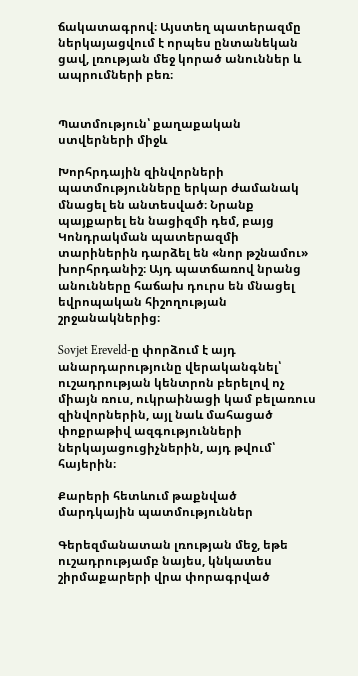ճակատագրով։ Այստեղ պատերազմը ներկայացվում է որպես ընտանեկան ցավ, լռության մեջ կորած անուններ և ապրումների բեռ։


Պատմություն՝ քաղաքական ստվերների միջև

Խորհրդային զինվորների պատմությունները երկար ժամանակ մնացել են անտեսված։ Նրանք պայքարել են նացիզմի դեմ, բայց Կոնդրակման պատերազմի տարիներին դարձել են «նոր թշնամու» խորհրդանիշ։ Այդ պատճառով նրանց անունները հաճախ դուրս են մնացել եվրոպական հիշողության շրջանակներից։

Sovjet Ereveld-ը փորձում է այդ անարդարությունը վերականգնել՝ ուշադրության կենտրոն բերելով ոչ միայն ռուս, ուկրաինացի կամ բելառուս զինվորներին, այլ նաև մահացած փոքրաթիվ ազգությունների ներկայացուցիչներին, այդ թվում՝ հայերին։

Քարերի հետևում թաքնված մարդկային պատմություններ

Գերեզմանատան լռության մեջ, եթե ուշադրությամբ նայես, կնկատես շիրմաքարերի վրա փորագրված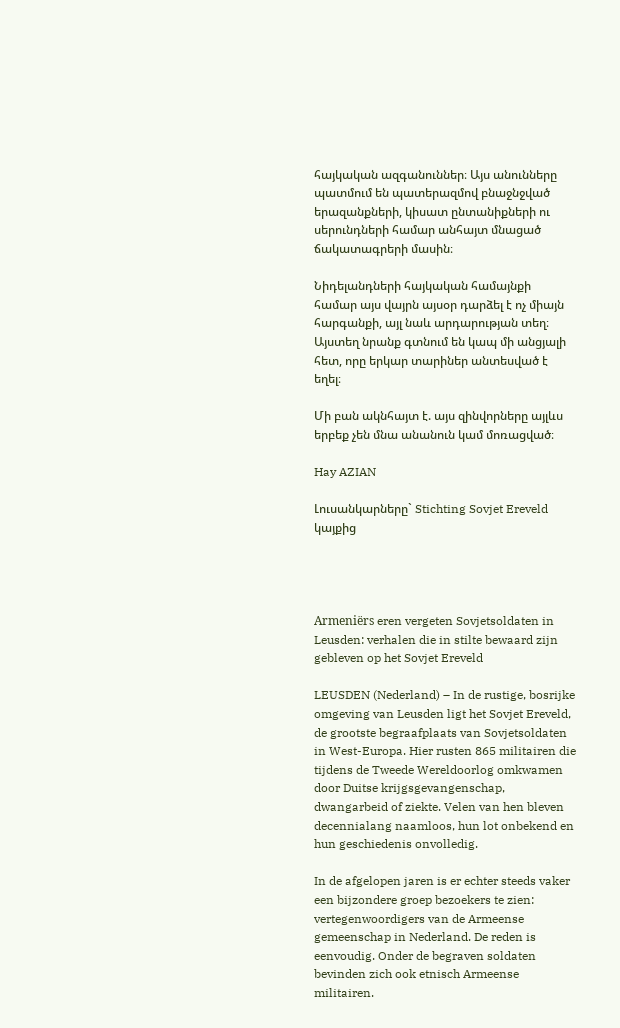հայկական ազգանուններ։ Այս անունները պատմում են պատերազմով բնաջնջված երազանքների, կիսատ ընտանիքների ու սերունդների համար անհայտ մնացած ճակատագրերի մասին։

Նիդելանդների հայկական համայնքի համար այս վայրն այսօր դարձել է ոչ միայն հարգանքի, այլ նաև արդարության տեղ։ Այստեղ նրանք գտնում են կապ մի անցյալի հետ, որը երկար տարիներ անտեսված է եղել։

Մի բան ակնհայտ է. այս զինվորները այլևս երբեք չեն մնա անանուն կամ մոռացված։

Hay AZIAN

Լուսանկարները` Stichting Sovjet Ereveld
կայքից




Armeniërs eren vergeten Sovjetsoldaten in Leusden: verhalen die in stilte bewaard zijn gebleven op het Sovjet Ereveld

LEUSDEN (Nederland) – In de rustige, bosrijke omgeving van Leusden ligt het Sovjet Ereveld, de grootste begraafplaats van Sovjetsoldaten in West-Europa. Hier rusten 865 militairen die tijdens de Tweede Wereldoorlog omkwamen door Duitse krijgsgevangenschap, dwangarbeid of ziekte. Velen van hen bleven decennialang naamloos, hun lot onbekend en hun geschiedenis onvolledig.

In de afgelopen jaren is er echter steeds vaker een bijzondere groep bezoekers te zien: vertegenwoordigers van de Armeense gemeenschap in Nederland. De reden is eenvoudig. Onder de begraven soldaten bevinden zich ook etnisch Armeense militairen.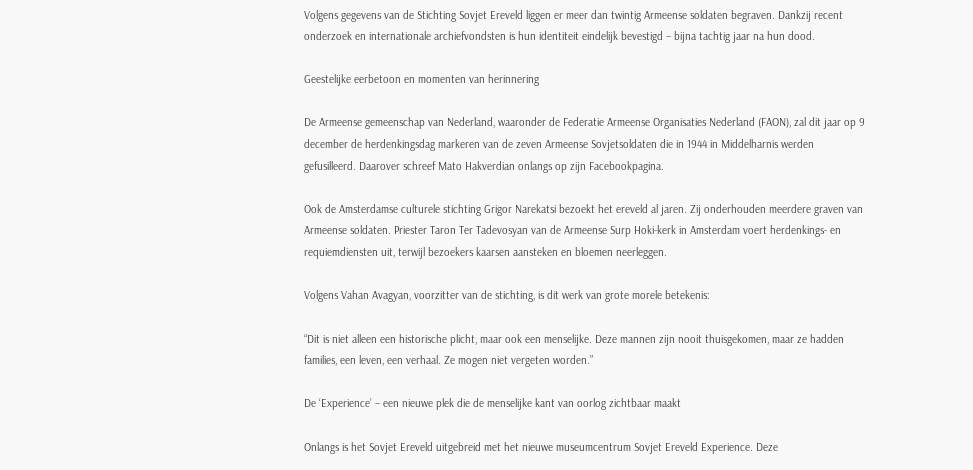Volgens gegevens van de Stichting Sovjet Ereveld liggen er meer dan twintig Armeense soldaten begraven. Dankzij recent onderzoek en internationale archiefvondsten is hun identiteit eindelijk bevestigd – bijna tachtig jaar na hun dood.

Geestelijke eerbetoon en momenten van herinnering

De Armeense gemeenschap van Nederland, waaronder de Federatie Armeense Organisaties Nederland (FAON), zal dit jaar op 9 december de herdenkingsdag markeren van de zeven Armeense Sovjetsoldaten die in 1944 in Middelharnis werden gefusilleerd. Daarover schreef Mato Hakverdian onlangs op zijn Facebookpagina.

Ook de Amsterdamse culturele stichting Grigor Narekatsi bezoekt het ereveld al jaren. Zij onderhouden meerdere graven van Armeense soldaten. Priester Taron Ter Tadevosyan van de Armeense Surp Hoki-kerk in Amsterdam voert herdenkings- en requiemdiensten uit, terwijl bezoekers kaarsen aansteken en bloemen neerleggen.

Volgens Vahan Avagyan, voorzitter van de stichting, is dit werk van grote morele betekenis:

“Dit is niet alleen een historische plicht, maar ook een menselijke. Deze mannen zijn nooit thuisgekomen, maar ze hadden families, een leven, een verhaal. Ze mogen niet vergeten worden.”

De ‘Experience’ – een nieuwe plek die de menselijke kant van oorlog zichtbaar maakt

Onlangs is het Sovjet Ereveld uitgebreid met het nieuwe museumcentrum Sovjet Ereveld Experience. Deze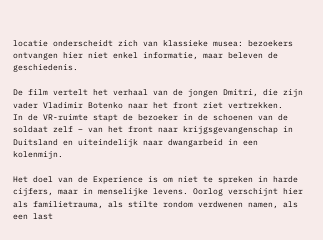locatie onderscheidt zich van klassieke musea: bezoekers ontvangen hier niet enkel informatie, maar beleven de geschiedenis.

De film vertelt het verhaal van de jongen Dmitri, die zijn vader Vladimir Botenko naar het front ziet vertrekken.
In de VR-ruimte stapt de bezoeker in de schoenen van de soldaat zelf – van het front naar krijgsgevangenschap in Duitsland en uiteindelijk naar dwangarbeid in een kolenmijn.

Het doel van de Experience is om niet te spreken in harde cijfers, maar in menselijke levens. Oorlog verschijnt hier als familietrauma, als stilte rondom verdwenen namen, als een last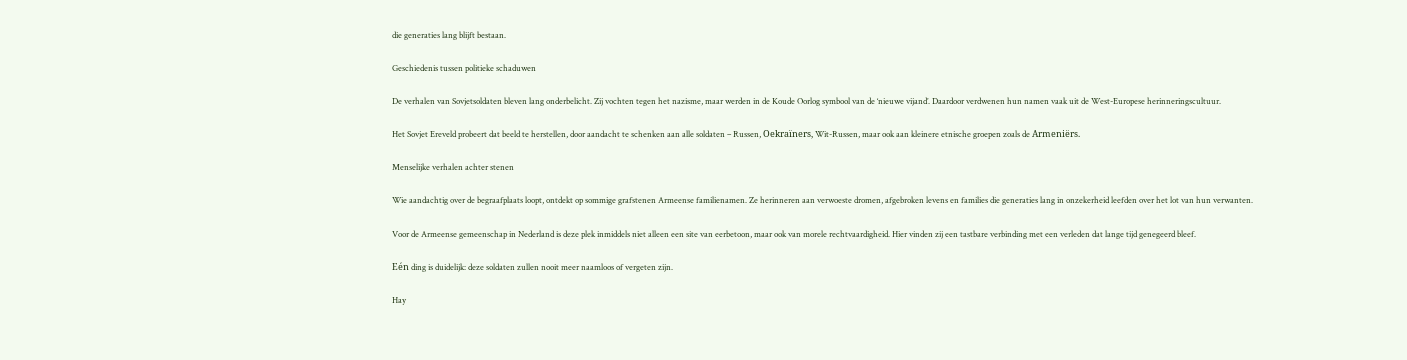die generaties lang blijft bestaan.

Geschiedenis tussen politieke schaduwen

De verhalen van Sovjetsoldaten bleven lang onderbelicht. Zij vochten tegen het nazisme, maar werden in de Koude Oorlog symbool van de ‘nieuwe vijand’. Daardoor verdwenen hun namen vaak uit de West-Europese herinneringscultuur.

Het Sovjet Ereveld probeert dat beeld te herstellen, door aandacht te schenken aan alle soldaten – Russen, Oekraïners, Wit-Russen, maar ook aan kleinere etnische groepen zoals de Armeniërs.

Menselijke verhalen achter stenen

Wie aandachtig over de begraafplaats loopt, ontdekt op sommige grafstenen Armeense familienamen. Ze herinneren aan verwoeste dromen, afgebroken levens en families die generaties lang in onzekerheid leefden over het lot van hun verwanten.

Voor de Armeense gemeenschap in Nederland is deze plek inmiddels niet alleen een site van eerbetoon, maar ook van morele rechtvaardigheid. Hier vinden zij een tastbare verbinding met een verleden dat lange tijd genegeerd bleef.

Eén ding is duidelijk: deze soldaten zullen nooit meer naamloos of vergeten zijn.

Hay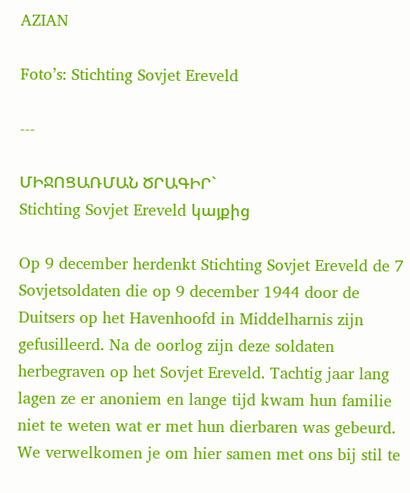AZIAN

Foto’s: Stichting Sovjet Ereveld

---

ՄԻՋՈՑԱՌՄԱՆ ԾՐԱԳԻՐ`
Stichting Sovjet Ereveld կայքից

Op 9 december herdenkt Stichting Sovjet Ereveld de 7 Sovjetsoldaten die op 9 december 1944 door de Duitsers op het Havenhoofd in Middelharnis zijn gefusilleerd. Na de oorlog zijn deze soldaten herbegraven op het Sovjet Ereveld. Tachtig jaar lang lagen ze er anoniem en lange tijd kwam hun familie niet te weten wat er met hun dierbaren was gebeurd. We verwelkomen je om hier samen met ons bij stil te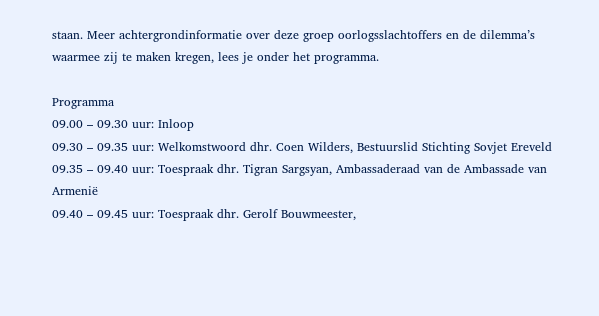staan. Meer achtergrondinformatie over deze groep oorlogsslachtoffers en de dilemma’s waarmee zij te maken kregen, lees je onder het programma.

Programma
09.00 – 09.30 uur: Inloop
09.30 – 09.35 uur: Welkomstwoord dhr. Coen Wilders, Bestuurslid Stichting Sovjet Ereveld
09.35 – 09.40 uur: Toespraak dhr. Tigran Sargsyan, Ambassaderaad van de Ambassade van Armenië
09.40 – 09.45 uur: Toespraak dhr. Gerolf Bouwmeester,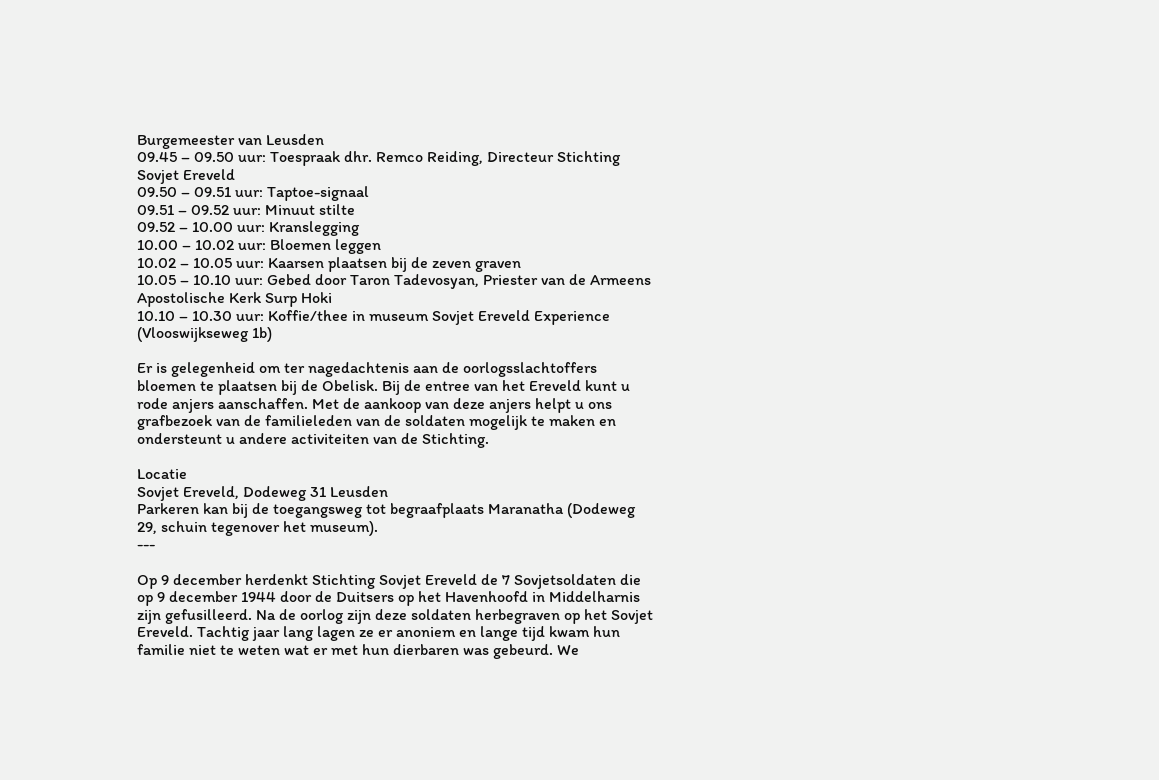Burgemeester van Leusden
09.45 – 09.50 uur: Toespraak dhr. Remco Reiding, Directeur Stichting Sovjet Ereveld
09.50 – 09.51 uur: Taptoe-signaal
09.51 – 09.52 uur: Minuut stilte
09.52 – 10.00 uur: Kranslegging
10.00 – 10.02 uur: Bloemen leggen
10.02 – 10.05 uur: Kaarsen plaatsen bij de zeven graven
10.05 – 10.10 uur: Gebed door Taron Tadevosyan, Priester van de Armeens Apostolische Kerk Surp Hoki
10.10 – 10.30 uur: Koffie/thee in museum Sovjet Ereveld Experience (Vlooswijkseweg 1b)

Er is gelegenheid om ter nagedachtenis aan de oorlogsslachtoffers bloemen te plaatsen bij de Obelisk. Bij de entree van het Ereveld kunt u rode anjers aanschaffen. Met de aankoop van deze anjers helpt u ons grafbezoek van de familieleden van de soldaten mogelijk te maken en ondersteunt u andere activiteiten van de Stichting.

Locatie
Sovjet Ereveld, Dodeweg 31 Leusden
Parkeren kan bij de toegangsweg tot begraafplaats Maranatha (Dodeweg 29, schuin tegenover het museum).
---

Op 9 december herdenkt Stichting Sovjet Ereveld de 7 Sovjetsoldaten die op 9 december 1944 door de Duitsers op het Havenhoofd in Middelharnis zijn gefusilleerd. Na de oorlog zijn deze soldaten herbegraven op het Sovjet Ereveld. Tachtig jaar lang lagen ze er anoniem en lange tijd kwam hun familie niet te weten wat er met hun dierbaren was gebeurd. We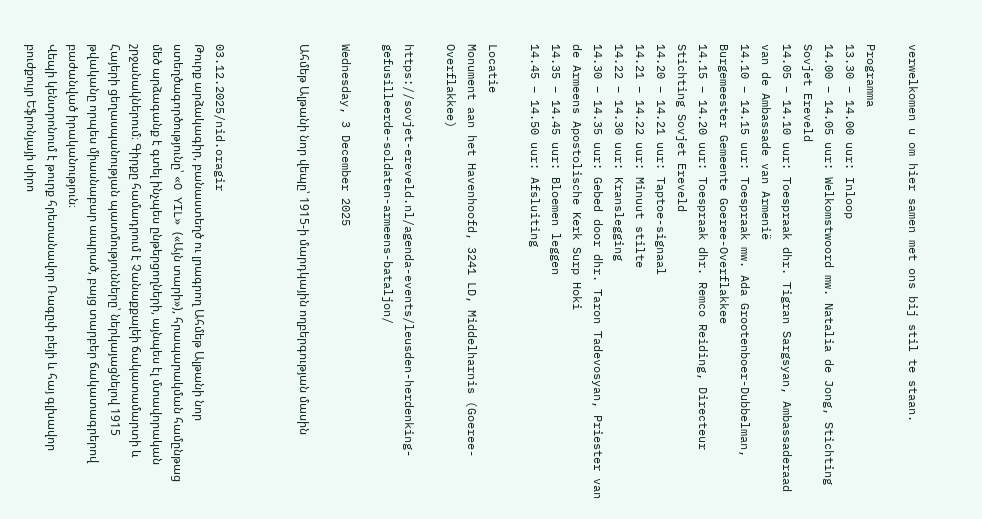verwelkomen u om hier samen met ons bij stil te staan.

Programma
13.30 – 14.00 uur: Inloop
14.00 – 14.05 uur: Welkomstwoord mw. Natalia de Jong, Stichting Sovjet Ereveld
14.05 – 14.10 uur: Toespraak dhr. Tigran Sargsyan, Ambassaderaad van de Ambassade van Armenië
14.10 – 14.15 uur: Toespraak mw. Ada Grootenboer-Dubbelman, Burgemeester Gemeente Goeree-Overflakkee
14.15 – 14.20 uur: Toespraak dhr. Remco Reiding, Directeur Stichting Sovjet Ereveld
14.20 – 14.21 uur: Taptoe-signaal
14.21 – 14.22 uur: Minuut stilte
14.22 – 14.30 uur: Kranslegging
14.30 – 14.35 uur: Gebed door dhr. Taron Tadevosyan, Priester van de Armeens Apostolische Kerk Surp Hoki
14.35 – 14.45 uur: Bloemen leggen
14.45 – 14.50 uur: Afsluiting

Locatie
Monument aan het Havenhoofd, 3241 LD, Middelharnis (Goeree-Overflakkee)

https://sovjet-ereveld.nl/agenda-events/leusden-herdenking-gefusilleerde-soldaten-armeens-bataljon/

Wednesday, 3 December 2025

Ահմեթ Ալթանի նոր վեպը՝ 1915-ի մարդկային ողբերգության մասին



03.12.2025/nid.oragir
Թուրք արձակագիր, բանաստեղծ ու լրագրող Ահմեթ Ալթանի նոր ստեղծագործությունը՝ «O YIL» («Այն տարի»), հրապարակման համընթաց մեծ արձագանք է գտել ինչպես ընթերցողների, այնպես էլ մտավորական շրջանակներում։ Գիրքը համադրում է Չանաքքալեի ճակատամարտի և Հայերի ցեղասպանության պատմությունները՝ ներկայացնելով 1915 թվականը որպես միասնաբար ապրած, բայց տարբեր ճակատագրերով բաժանված իրականություն։
Վեպի կենտրոնում է թուրք հրետանավոր Ռագըփ բեյի և հայ գլխավոր բուժքույր Եֆրոնյայի սիրո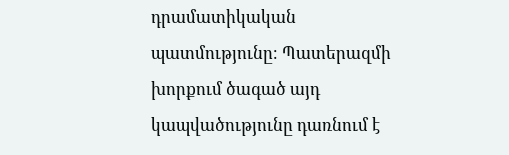դրամատիկական պատմությունը։ Պատերազմի խորքում ծագած այդ կապվածությունը դառնում է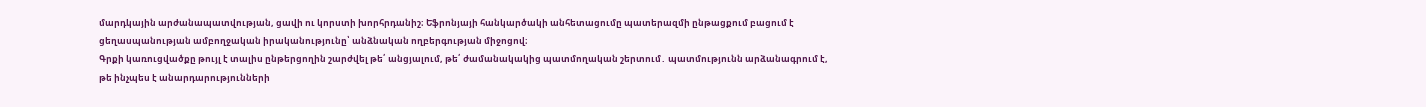մարդկային արժանապատվության, ցավի ու կորստի խորհրդանիշ։ Եֆրոնյայի հանկարծակի անհետացումը պատերազմի ընթացքում բացում է ցեղասպանության ամբողջական իրականությունը՝ անձնական ողբերգության միջոցով։
Գրքի կառուցվածքը թույլ է տալիս ընթերցողին շարժվել թե՛ անցյալում, թե՛ ժամանակակից պատմողական շերտում․ պատմությունն արձանագրում է, թե ինչպես է անարդարությունների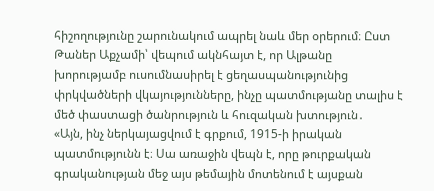հիշողությունը շարունակում ապրել նաև մեր օրերում։ Ըստ Թաներ Աքչամի՝ վեպում ակնհայտ է, որ Ալթանը խորությամբ ուսումնասիրել է ցեղասպանությունից փրկվածների վկայությունները, ինչը պատմությանը տալիս է մեծ փաստացի ծանրություն և հուզական խտություն․
«Այն, ինչ ներկայացվում է գրքում, 1915-ի իրական պատմությունն է։ Սա առաջին վեպն է, որը թուրքական գրականության մեջ այս թեմային մոտենում է այսքան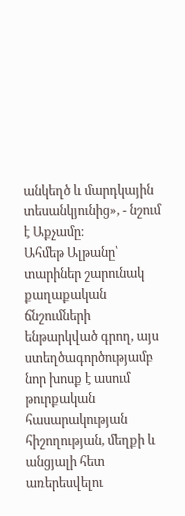անկեղծ և մարդկային տեսանկյունից», - նշում է Աքչամը։
Ահմեթ Ալթանը՝ տարիներ շարունակ քաղաքական ճնշումների ենթարկված գրող, այս ստեղծագործությամբ նոր խոսք է ասում թուրքական հասարակության հիշողության, մեղքի և անցյալի հետ առերեսվելու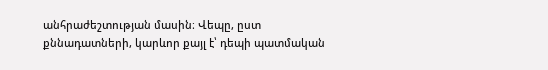անհրաժեշտության մասին։ Վեպը, ըստ քննադատների, կարևոր քայլ է՝ դեպի պատմական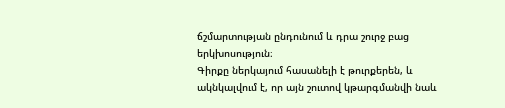ճշմարտության ընդունում և դրա շուրջ բաց երկխոսություն։
Գիրքը ներկայում հասանելի է թուրքերեն, և ակնկալվում է, որ այն շուտով կթարգմանվի նաև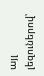այլ լեզուներով՝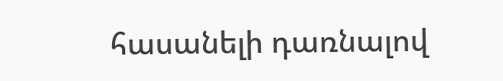հասանելի դառնալով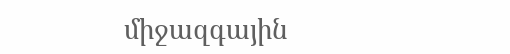միջազգային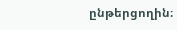ընթերցողին։